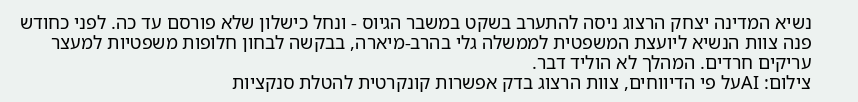נשיא המדינה יצחק הרצוג ניסה להתערב בשקט במשבר הגיוס - ונחל כישלון שלא פורסם עד כה. לפני כחודש פנה צוות הנשיא ליועצת המשפטית לממשלה גלי בהרב-מיארה, בבקשה לבחון חלופות משפטיות למעצר עריקים חרדים. המהלך לא הוליד דבר.
צילום: AIעל פי הדיווחים, צוות הרצוג בדק אפשרות קונקרטית להטלת סנקציות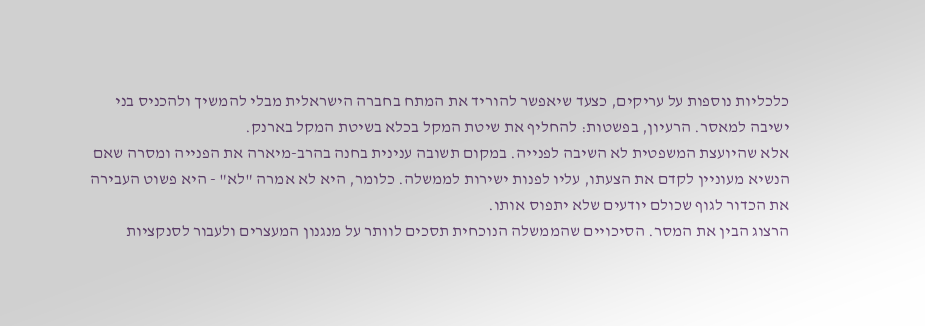כלכליות נוספות על עריקים, כצעד שיאפשר להוריד את המתח בחברה הישראלית מבלי להמשיך ולהכניס בני ישיבה למאסר. הרעיון, בפשטות: להחליף את שיטת המקל בכלא בשיטת המקל בארנק.
אלא שהיועצת המשפטית לא השיבה לפנייה. במקום תשובה ענינית בחנה בהרב-מיארה את הפנייה ומסרה שאם הנשיא מעוניין לקדם את הצעתו, עליו לפנות ישירות לממשלה. כלומר, היא לא אמרה "לא" - היא פשוט העבירה את הכדור לגוף שכולם יודעים שלא יתפוס אותו.
הרצוג הבין את המסר. הסיכויים שהממשלה הנוכחית תסכים לוותר על מנגנון המעצרים ולעבור לסנקציות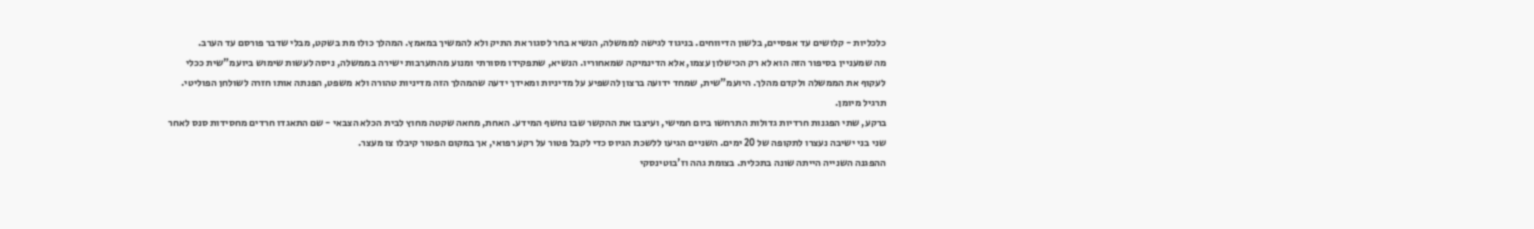כלכליות - קלושים עד אפסיים, בלשון הדיווחים. בניגוד לגישה לממשלה, הנשיא בחר לסגור את התיק ולא להמשיך במאמץ. המהלך כולו מת בשקט, מבלי שדבר פורסם עד הערב.
מה שמעניין בסיפור הזה הוא לא רק הכישלון עצמו, אלא הדינמיקה שמאחוריו. הנשיא, שתפקידו מסורתי ומנוע מהתערבות ישירה בממשלה, ניסה לעשות שימוש ביועמ"שית ככלי לעקוף את הממשלה ולקדם מהלך. היועמ"שית, שמחד ידועה ברצון להשפיע על מדיניות ומאידך ידעה שהמהלך הזה מדיניות טהורה ולא משפט, הפנתה אותו חזרה לשולחן הפוליטי. תרגיל מיומן.
ברקע, שתי הפגנות חרדיות גדולות התרחשו ביום חמישי, ועיצבו את ההקשר שבו נחשף המידע. האחת, מחאה שקטה מחוץ לבית הכלא הצבאי - שם התאגדו חרדים מחסידות סנס לאחר שני בני ישיבה נעצרו לתקופה של 20 ימים. השניים הגיעו ללשכת הגיוס כדי לקבל פטור על רקע רפואי, אך במקום הפטור קיבלו צו מעצר.
ההפגנה השנייה הייתה שונה בתכלית. בצומת גהה וז'בוטינסקי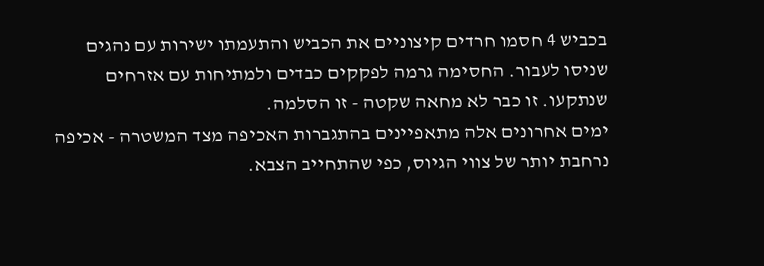בכביש 4 חסמו חרדים קיצוניים את הכביש והתעמתו ישירות עם נהגים שניסו לעבור. החסימה גרמה לפקקים כבדים ולמתיחות עם אזרחים שנתקעו. זו כבר לא מחאה שקטה - זו הסלמה.
ימים אחרונים אלה מתאפיינים בהתגברות האכיפה מצד המשטרה - אכיפה נרחבת יותר של צווי הגיוס, כפי שהתחייב הצבא.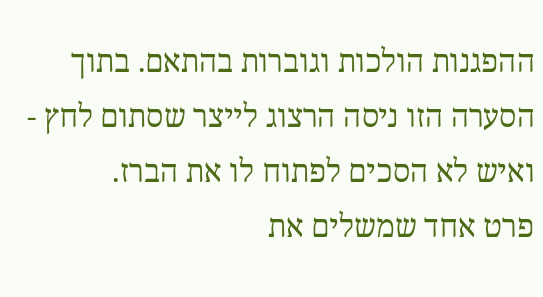ההפגנות הולכות וגוברות בהתאם. בתוך הסערה הזו ניסה הרצוג לייצר שסתום לחץ - ואיש לא הסכים לפתוח לו את הברז.
פרט אחד שמשלים את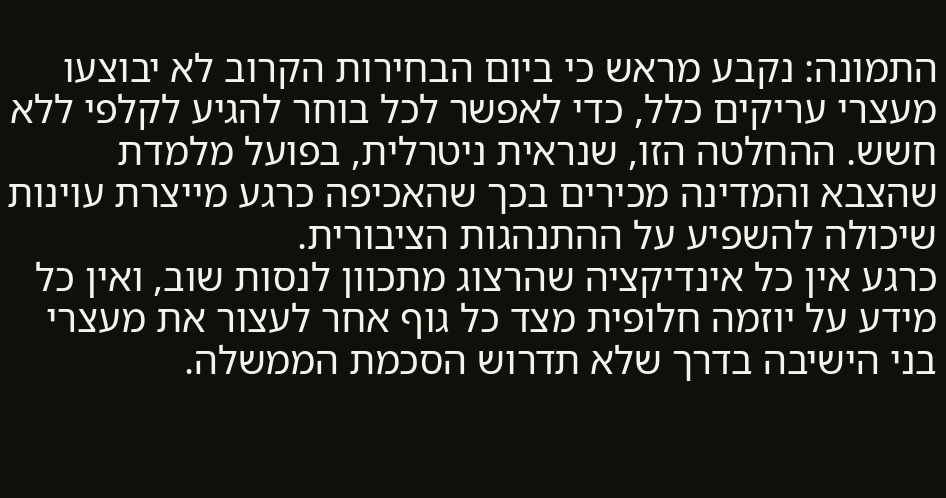התמונה: נקבע מראש כי ביום הבחירות הקרוב לא יבוצעו מעצרי עריקים כלל, כדי לאפשר לכל בוחר להגיע לקלפי ללא חשש. ההחלטה הזו, שנראית ניטרלית, בפועל מלמדת שהצבא והמדינה מכירים בכך שהאכיפה כרגע מייצרת עוינות שיכולה להשפיע על ההתנהגות הציבורית.
כרגע אין כל אינדיקציה שהרצוג מתכוון לנסות שוב, ואין כל מידע על יוזמה חלופית מצד כל גוף אחר לעצור את מעצרי בני הישיבה בדרך שלא תדרוש הסכמת הממשלה.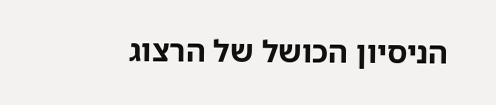הניסיון הכושל של הרצוג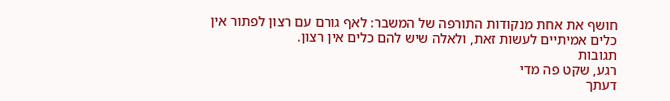חושף את אחת מנקודות התורפה של המשבר: לאף גורם עם רצון לפתור אין כלים אמיתיים לעשות זאת, ולאלה שיש להם כלים אין רצון.
תגובות
רגע, שקט פה מדי
דעתך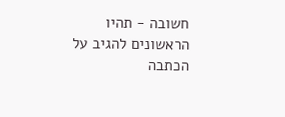חשובה - תהיו הראשונים להגיב על הכתבה